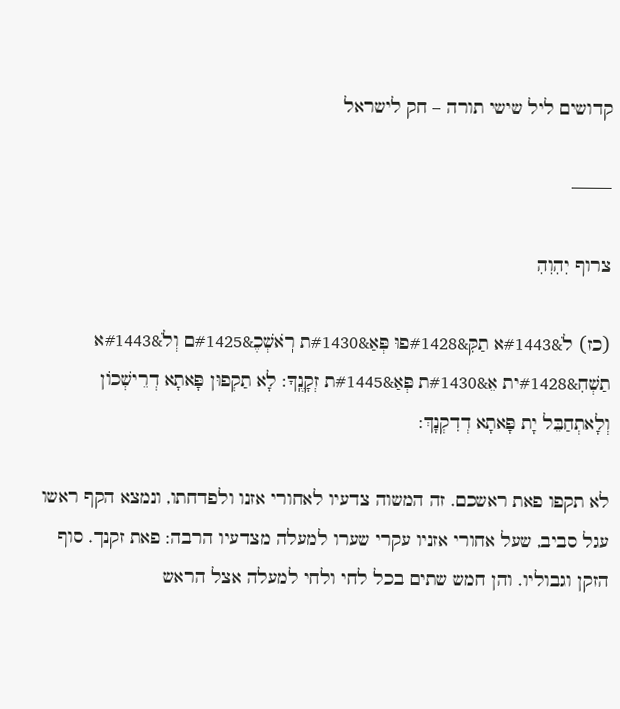קדושים ליל שישי תורה – חק לישראל

——–

צרוף יִהִוִהִ

(כז) לֹ&#1443א תַקִּ&#1428פוּ פְּאַ&#1430ת רֹֽאשְׁכֶ&#1425ם וְלֹ&#1443א תַשְׁחִ&#1428ית אֵ&#1430ת פְּאַ&#1445ת זְקָנֶֽךָ: לָא תַקְפוּן פָּאתָא דְרֵישְׁכוֹן וְלָאתְחַבֵּל יָת פָּאתָא דְדִקְנָךְ:

לא תקפו פאת ראשכם. זה המשוה צדעיו לאחורי אזנו ולפדחתו, ונמצא הקף ראשו עגל סביב, שעל אחורי אזניו עקרי שערו למעלה מצדעיו הרבה: פאת זקנך. סוף הזקן וגבוליו. והן חמש שתים בכל לחי ולחי למעלה אצל הראש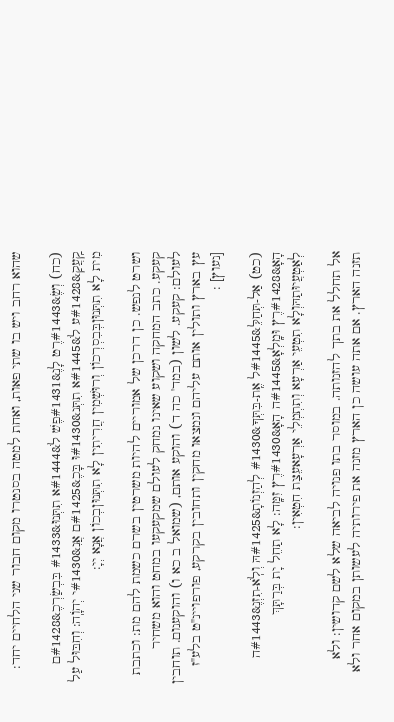שהוא רחב ויש בו שתי פאות, ואחת למטה בסנטרו מקום חבור שני הלחיים יחד:

(כח) וְשֶׂ&#1443רֶט לָנֶ&#1431פֶשׁ לֹ&#1444א תִתְּנוּ&#1433 בִּבְשַׂרְכֶ&#1428ם קַֽעֲקַ&#1428ע לֹ&#1445א תִתְּנ&#1430וּ בָּכֶ&#1425ם אֲנִ&#1430י יְהוָֹֽה: וְחִבּוּל עַל מִית לָא תִתְּנוּןבְּבִסְרְכוֹן וְרוּשְׁמִין חֲרִיתִין לָא תִתְּנוּןבְכוֹן אֲנָא יְיָ:

ושרט לנפש. כן דרכן של אמוריים להיות משרטין בשרם כשמת להם מת: וכתבת קעקע. כתב המחקה ושקוע שאינו נמחק לעולם שמקעקעו במחט והוא משחיר לעולם: קעקע. לשון (במד' כה ד) והוקע אותם, (שמואל ב כא ו) והוקענום. תוחבין עץ בארץ ותולין אותם עליהם ונמצאו מחקין ותחובין בקרקע, פורפויינ"ט בלע"ז [נעוץ] :

(כט) אַל-תְּחַלֵּ&#1445ל אֶֽת-בִּתְּךָ&#1430 לְהַזְנוֹתָ&#1425הּ וְלֹֽא-תִזְנֶ&#1443ה הָאָ&#1428רֶץ וּמָֽלְאָ&#1445ה הָאָ&#1430רֶץ זִמָּֽה: לָא תַחֵל יָת בְּרַתָּךְ לְאַטְעֲיוּתַהּוְלָא תִטְעֵי אַרְעָא וְתִתְמְלֵי אַרְעָאעֵצַת חִטְאִין:

אל תחלל את בתך להזנותה. במוסר בתו פנויה לביאה שלא לשם קדושין: ולא תזנה הארץ. אם אתה עושה כן הארץ מזנה את פירותיה לעשותן במקום אחר ולא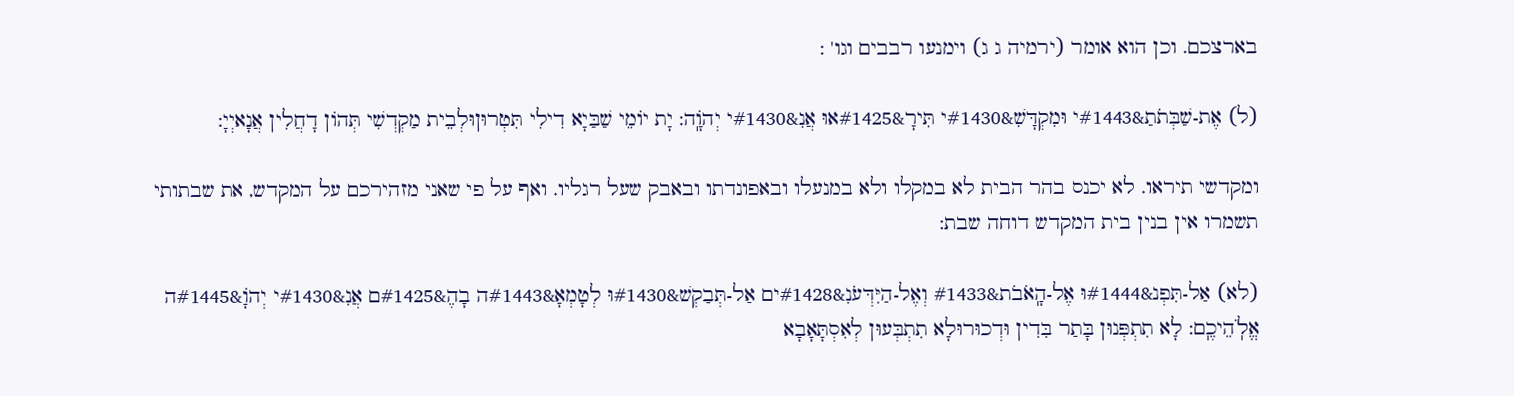בארצכם. וכן הוא אומר (ירמיה ג ג) וימנעו רבבים וגו' :

(ל) אֶת-שַׁבְּתֹתַ&#1443י וּמִקְדָּשִׁ&#1430י תִּירָ&#1425אוּ אֲנִ&#1430י יְהוָֹֽה: יָת יוֹמֵי שַׁבַּיָא דִילִי תִּטְרוּןוּלְבֵית מַקְדְשִׁי תְּהוֹן דָחֲלִין אֲנָאיְיָ:

ומקדשי תיראו. לא יכנס בהר הבית לא במקלו ולא במנעלו ובאפונדתו ובאבק שעל רגליו. ואף על פי שאני מזהירכם על המקדש, את שבתותי תשמרו אין בנין בית המקדש דוחה שבת:

(לא) אַל-תִּפְנ&#1444וּ אֶל-הָֽאֹבֹת&#1433 וְאֶל-הַיִּדְּעֹנִ&#1428ים אַל-תְּבַקְשׁ&#1430וּ לְטָמְאָ&#1443ה בָהֶ&#1425ם אֲנִ&#1430י יְהוָֹ&#1445ה אֱלֹֽהֵיכֶֽם: לָא תִתְפְּנוּן בָּתַר בִּדִין וּדְכוּרוּלָא תִתְבְּעוּן לְאִסְתָּאָבָא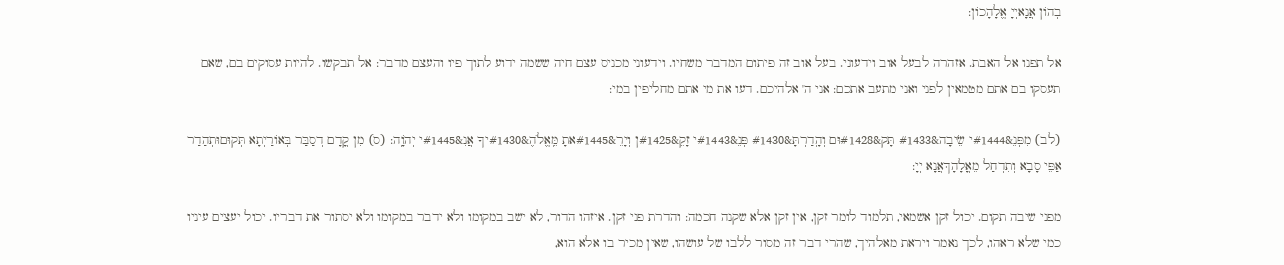בְהוֹן אֲנָאיְיָ אֱלָהָכוֹן:

אל תפנו אל האבת. אזהרה לבעל אוב וידעוני. בעל אוב זה פיתום המדבר משחיו. וידעוני מכניס עצם חיה ששמה ידוע לתוך פיו והעצם מדבר: אל תבקשו. להיות עסוקים בם, שאם תעסקו בם אתם מטמאין לפני ואני מתעב אתכם: אני ה' אלהיכם. דעו את מי אתם מחליפין במי:

(לב) מִפְּנֵ&#1444י שֵׂיבָה&#1433 תָּק&#1428וּם וְהָֽדַרְתָּ&#1430 פְּנֵ&#1443י זָקֵ&#1425ן וְיָרֵ&#1445אתָ מֵּֽאֱלֹהֶ&#1430יךָ אֲנִ&#1445י יְהוָֹֽה: (ס) מִן קֳדָם דְסַבַּר בְּאוֹרַיְתָא תְּקוּםוּתְהַדַר אַפֵּי סָבָא וְתִדְחַל מֵאֳלָהָךְאֲנָא יְיָ:

מפני שיבה תקום. יכול זקן אשמאי, תלמוד לומר זקן, אין זקן אלא שקנה חכמה: והדרת פני זקן. איזהו הדור, לא ישב במקומו ולא ידבר במקומו ולא יסתור את דבריו. יכול יעצים עיניו כמי שלא ראהו, לכך נאמר ויראת מאלהיך, שהרי דבר זה מסור ללבו של עושהו, שאין מכיר בו אלא הוא,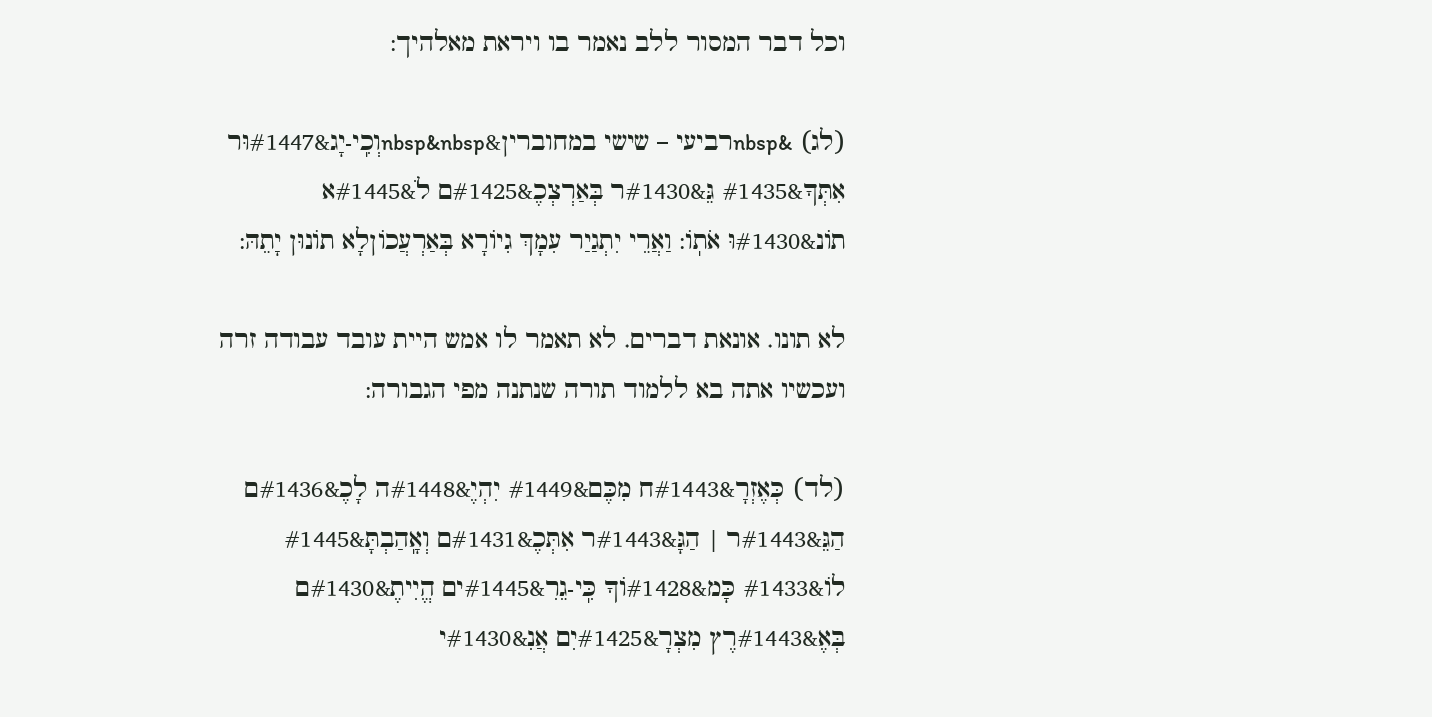וכל דבר המסור ללב נאמר בו ויראת מאלהיך:

(לג) &nbspרביעי – שישי במחוברין&nbsp&nbspוְכִֽי-יָג&#1447וּר אִתְּךָ&#1435 גֵּ&#1430ר בְּאַרְצְכֶ&#1425ם לֹ&#1445א תוֹנ&#1430וּ אֹתֽוֹ: וַאֲרֵי יִתְגַיַר עִמָךְ גִיוֹרָא בְּאַרְעֲכוֹןלָא תוֹנוּן יָתֵהּ:

לא תונו. אונאת דברים. לא תאמר לו אמש היית עובד עבודה זרה ועכשיו אתה בא ללמוד תורה שנתנה מפי הגבורה:

(לד) כְּאֶזְרָ&#1443ח מִכֶּם&#1449 יִהְיֶ&#1448ה לָכֶ&#1436ם הַגֵּ&#1443ר | הַגָּ&#1443ר אִתְּכֶ&#1431ם וְאָֽהַבְתָּ&#1445 לוֹ&#1433 כָּמ&#1428וֹךָ כִּֽי-גֵרִ&#1445ים הֱיִיתֶ&#1430ם בְּאֶ&#1443רֶץ מִצְרָ&#1425יִם אֲנִ&#1430י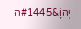יְהוָֹ&#1445ה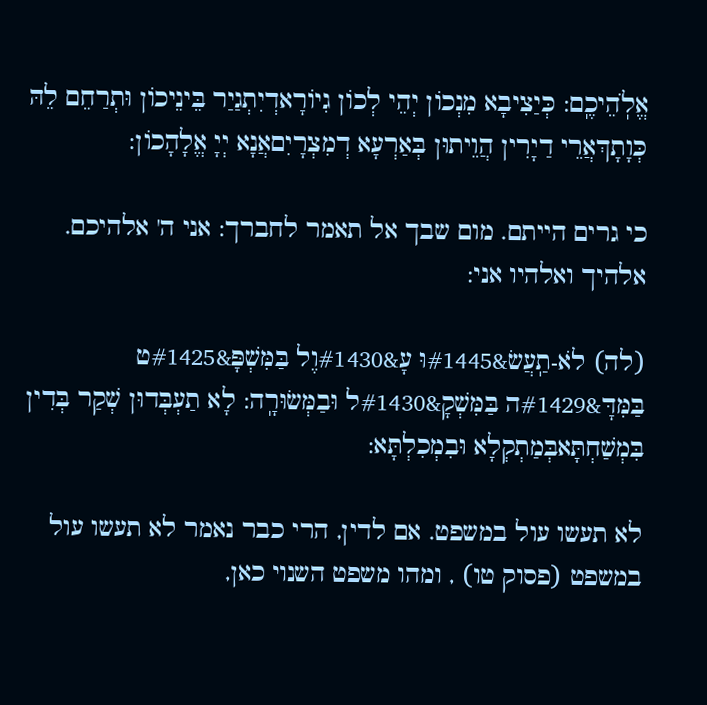אֱלֹֽהֵיכֶֽם: כְּיַצִיבָא מִנְכוֹן יְהֵי לְכוֹן גִיוֹרָאדְיִתְגַיַר בֵּינֵיכוֹן וּתְרַחֵם לֵהּ כְּוָתָךְאֲרֵי דַיָרִין הֲוֵיתוּן בְּאַרְעָא דְמִצְרָיִםאֲנָא יְיָ אֱלָהָכוֹן:

כי גרים הייתם. מום שבך אל תאמר לחברך: אני ה' אלהיכם. אלהיך ואלהיו אני:

(לה) לֹא-תַֽעֲשׂ&#1445וּ עָ&#1430וֶל בַּמִּשְׁפָּ&#1425ט בַּמִּדָּ&#1429ה בַּמִּשְׁקָ&#1430ל וּבַמְּשׂוּרָֽה: לָא תַעְבְּדוּן שְׁקַר בְּדִין בִּמְשַׁחְתָּאבְּמַתְקְלָא וּבִמְכִלְתָּא:

לא תעשו עול במשפט. אם לדין, הרי כבר נאמר לא תעשו עול במשפט (פסוק טו) , ומהו משפט השנוי כאן,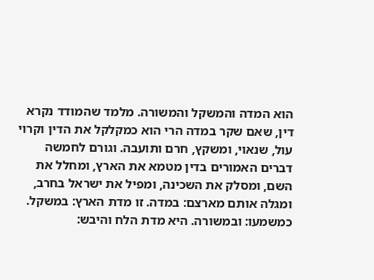הוא המדה והמשקל והמשורה. מלמד שהמודד נקרא דין, שאם שקר במדה הרי הוא כמקלקל את הדין וקרוי עול, שנאוי, ומשקץ, חרם ותועבה. וגורם לחמשה דברים האמורים בדין מטמא את הארץ, ומחלל את השם, ומסלק את השכינה, ומפיל את ישראל בחרב, ומגלה אותם מארצם: במדה. זו מדת הארץ: במשקל. כמשמעו: ובמשורה. היא מדת הלח והיבש: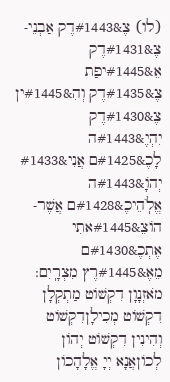(לו) צֶ&#1443דֶק אַבְנֵי-צֶ&#1431דֶק אֵ&#1445יפַת צֶ&#1435דֶק וְהִ&#1445ין צֶ&#1430דֶק יִהְיֶ&#1443ה לָכֶ&#1425ם אֲנִי&#1433 יְהוָֹ&#1443ה אֱלֹֽהֵיכֶ&#1428ם אֲשֶׁר-הוֹצֵ&#1445אתִי אֶתְכֶ&#1430ם מֵאֶ&#1445רֶץ מִצְרָֽיִם: מֹאזְנָוָן דִקְשׁוֹט מַתְקְלָן דִקְשׁוֹט מְכִילָןדִקְשׁוֹט וְהִינִין דִקְשׁוֹט יְהוֹן לְכוֹןאֲנָא יְיָ אֱלָהָכוֹן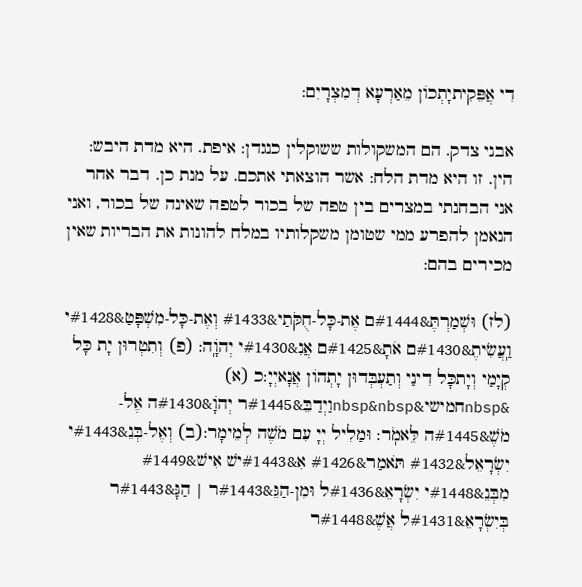דִי אֲפֵּקִיתיָתְכוֹן מֵאַרְעָא דְמִצְרָיִם:

אבני צדק. הם המשקולות ששוקלין כנגדן: איפת. היא מדת היבש: הין. זו היא מדת הלח: אשר הוצאתי אתכם. על מנת כן. דבר אחר אני הבחנתי במצרים בין טפה של בכור לטפה שאינה של בכור, ואני הנאמן להפרע ממי שטומן משקלותיו במלח להונות את הבריות שאין מכירים בהם:

(לז) וּשְׁמַרְתֶּ&#1444ם אֶת-כָּל-חֻקֹּתַי&#1433 וְאֶת-כָּל-מִשְׁפָּטַ&#1428י וַֽעֲשִׂיתֶ&#1430ם אֹתָ&#1425ם אֲנִ&#1430י יְהוָֹֽה: (פ) וְתִטְרוּן יָת כָּל קְיָמַי וְיָתכָּל דִינַי וְתַעְבְּדוּן יָתְהוֹן אֲנָאיְיָ:כ (א) &nbspחמישי&nbsp&nbspוַיְדַבֵּ&#1445ר יְהוָֹ&#1430ה אֶל-מֹשֶׁ&#1445ה לֵּאמֹֽר: וּמַלִיל יְיָ עִם מֹשֶׁה לְמֵימָר:(ב) וְאֶל-בְּנֵ&#1443י יִשְׂרָאֵל&#1432 תֹּאמַר&#1426 אִ&#1443ישׁ אִישׁ&#1449 מִבְּנֵ&#1448י יִשְׂרָאֵ&#1436ל וּמִן-הַגֵּ&#1443ר | הַגָּ&#1443ר בְּיִשְׂרָאֵ&#1431ל אֲשֶׁ&#1448ר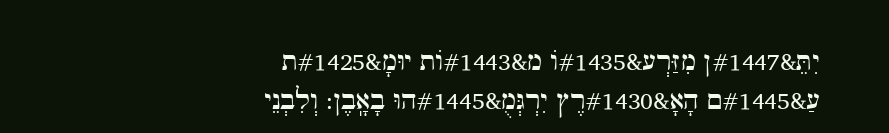יִתֵּ&#1447ן מִזַּרְע&#1435וֹ מ&#1443וֹת יוּמָ&#1425ת עַ&#1445ם הָאָ&#1430רֶץ יִרְגְּמֻ&#1445הוּ בָאָֽבֶן: וְלִבְנֵי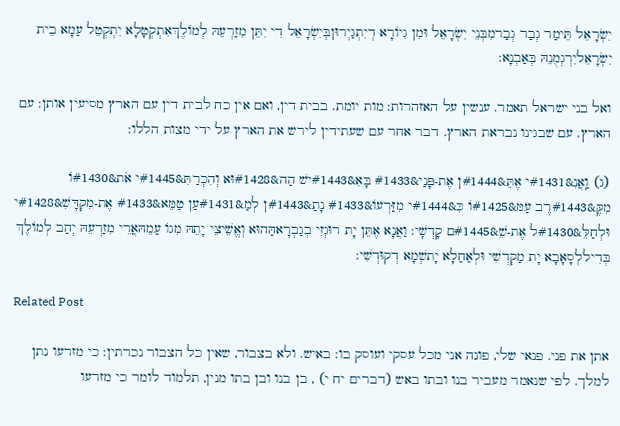יִשְׂרָאֵל תֵּימַר גְבַר גְבַרמִבְּנֵי יִשְׂרָאֵל וּמִן גִיוֹרָא דְיִתְגַיְרוּןבְּיִשְׂרָאֵל דִי יִתֵּן מִזַרְעֵהּ לְמוֹלֶךְאִתְקְטָלָא יִתְקְטֵל עַמָא בֵית יִשְׂרָאֵליִרְגְמֻנֵהּ בְּאַבְנָא:

ואל בני ישראל תאמר. ענשין על האזהרות: מות יומת. בבית דין, ואם אין כח לבית דין עם הארץ מסיעין אותן: עם הארץ. עם שבגינו נבראת הארץ. דבר אחר עם שעתידין לירש את הארץ על ידי מצות הללו:

(ג) וַֽאֲנִ&#1431י אֶתֵּ&#1444ן אֶת-פָּנַי&#1433 בָּאִ&#1443ישׁ הַה&#1428וּא וְהִכְרַתִּ&#1445י אֹת&#1430וֹ מִקֶּ&#1443רֶב עַמּ&#1425וֹ כִּ&#1444י מִזַּרְעוֹ&#1433 נָתַ&#1443ן לְמַ&#1431עַן טַמֵּא&#1433 אֶת-מִקְדָּשִׁ&#1428י וּלְחַלֵּ&#1430ל אֶת-שֵׁ&#1445ם קָדְשִֽׁי: וַאֲנָא אֶתֵּן יָת רוּגְזִי בְגַבְרָאהַּהוּא וְאֱשֵׁיצֵי יָתֵהּ מִגוֹ עַמֵהּאֲרֵי מִזַרְעֵהּ יְהַב לְמוֹלֶךְ בְּדִיללְסָאָבָא יָת מַקְדְשִׁי וּלְאַחַלָא יָתשְׁמָא דְקוּדְשִׁי:

Related Post

אתן את פני. פנאי שלי, פונה אני מכל עסקי ועוסק בו: באיש. ולא בצבור, שאין כל הצבור נכרתין: כי מזרעו נתן למלך. לפי שנאמר מעביר בנו ובתו באש (דברים יח י) , בן בנו ובן בתו מנין, תלמוד לומר כי מזרעו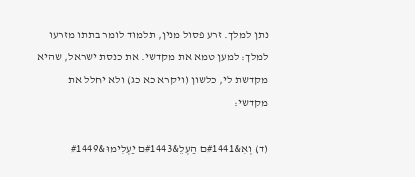נתן למלך. זרע פסול מנין, תלמוד לומר בתתו מזרעו למלך: למען טמא את מקדשי. את כנסת ישראל, שהיא מקדשת לי, כלשון (ויקרא כא כג) ולא יחלל את מקדשי:

(ד) וְאִ&#1441ם הַעְלֵ&#1443ם יַעְלִימוּ&#1449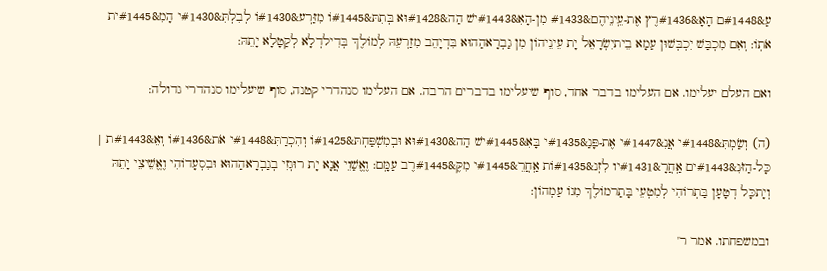עַ&#1448ם הָאָ&#1436רֶץ אֶת-עֵֽינֵיהֶם&#1433 מִן-הָאִ&#1443ישׁ הַה&#1428וּא בְּתִתּ&#1445וֹ מִזַּרְע&#1430וֹ לְבִלְתִּ&#1430י הָמִ&#1445ית אֹתֽוֹ: וְאִם מִכְבַּשׁ יִכְבְּשׁוּן עַמָא בֵיתיִשְׂרָאֵל יָת עֵינֵיהוֹן מִן גַבְרָאהַהוּא בִּדְיָהֵב מִזַרְעֵהּ לְמוֹלֶךְ בְּדִילדְלָא לְקַטָלָא יָתֵהּ:

ואם העלם יעלימו. אם העלימו בדבר אחד, סוף שיעלימו בדברים הרבה. אם העלימו סנהדרי קטנה, סוף שיעלימו סנהדרי גדולה:

(ה) וְשַׂמְתִּ&#1448י אֲנִ&#1447י אֶת-פָּנַ&#1435י בָּאִ&#1445ישׁ הַה&#1430וּא וּבְמִשְׁפַּחְתּ&#1425וֹ וְהִכְרַתִּ&#1448י אֹת&#1436וֹ וְאֵ&#1443ת | כָּל-הַזֹּנִ&#1443ים אַֽחֲרָ&#1431יו לִזְנ&#1435וֹת אַֽחֲרֵ&#1445י מִקֶּ&#1445רֶב עַמָּֽם: וֶאֱשַׁוֵי אֲנָא יָת רוּגְזִי בְגַבְרָאהַהוּא וּבִסְעָדוֹהִי וֶאֱשֵׁיצֵי יָתֵהּ וְיָתכָּל דְטָעָן בַּתְרוֹהִי לְמִטְעֵי בָּתַרמוֹלֶךְ מִגוֹ עַמְהוֹן:

ובמשפחתו. אמר ר'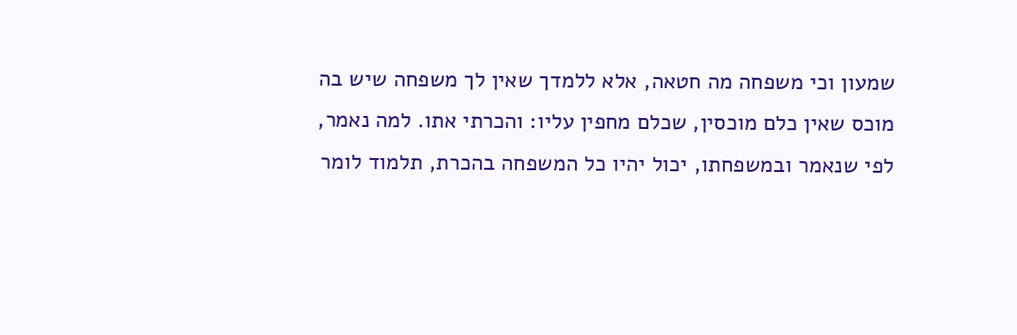שמעון וכי משפחה מה חטאה, אלא ללמדך שאין לך משפחה שיש בה מוכס שאין כלם מוכסין, שכלם מחפין עליו: והכרתי אתו. למה נאמר, לפי שנאמר ובמשפחתו, יכול יהיו כל המשפחה בהכרת, תלמוד לומר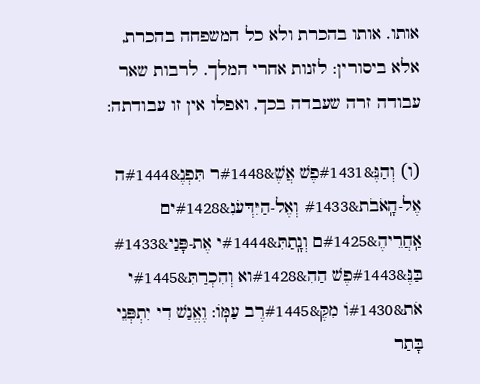אותו. אותו בהכרת ולא כל המשפחה בהכרת, אלא ביסורין: לזנות אחרי המלך. לרבות שאר עבודה זרה שעבדה בכך, ואפלו אין זו עבודתה:

(ו) וְהַנֶּ&#1431פֶשׁ אֲשֶׁ&#1448ר תִּפְנֶ&#1444ה אֶל-הָֽאֹבֹת&#1433 וְאֶל-הַיִּדְּעֹנִ&#1428ים אַֽחֲרֵיהֶ&#1425ם וְנָֽתַתִּ&#1444י אֶת-פָּנַי&#1433 בַּנֶּ&#1443פֶשׁ הַהִ&#1428וא וְהִכְרַתִּ&#1445י אֹת&#1430וֹ מִקֶּ&#1445רֶב עַמּֽוֹ: וֶאֱנַשׁ דִי יִתְפְּנֵי בָּתַר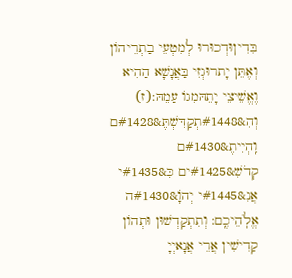בִּדִיןוּדְכוּרוּ לְמִטְעֵי בַתְרֵיהוֹן וְאֶתֵּן יָתרוּגְזִי בַּאֲנָשָׁא הַהִיא וֶאֱשֵׁיצֵי יָתֵהּמִגוֹ עַמֵהּ:(ז) וְהִ&#1448תְקַדִּשְׁתֶּ&#1428ם וִֽהְיִיתֶ&#1430ם קְדֹשִׁ&#1425ים כִּ&#1435י אֲנִ&#1445י יְהוָֹ&#1430ה אֱלֹֽהֵיכֶֽם: וְתִתְקַדְשׁוּן וּתְהוֹן קַדִישִׁין אֲרֵי אֲנָאיְיָ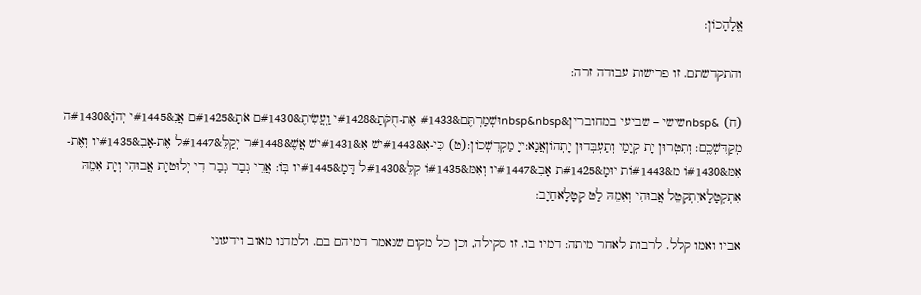אֱלָהָכוֹן:

והתקדשתם. זו פרישות עבודה זרה:

(ח) &nbspשישי – שביעי במחוברין&nbsp&nbspוּשְׁמַרְתֶּם&#1433 אֶת-חֻקֹּתַ&#1428י וַֽעֲשִׂיתֶ&#1430ם אֹתָ&#1425ם אֲנִ&#1445י יְהוָֹ&#1430ה מְקַדִּשְׁכֶֽם: וְתִטְּרוּן יָת קְיָמַי וְתַעְבְּדוּן יָתְהוֹןאֲנָא:ייָ מַקְדִשְׁכוֹן:(ט) כִּי-אִ&#1443ישׁ אִ&#1431ישׁ אֲשֶׁ&#1448ר יְקַלֵּ&#1447ל אֶת-אָבִ&#1435יו וְאֶת-אִמּ&#1430וֹ מ&#1443וֹת יוּמָ&#1425ת אָבִ&#1447יו וְאִמּ&#1435וֹ קִלֵּ&#1430ל דָּמָ&#1445יו בּֽוֹ: אֲרֵי גְבַר גְבַר דִי יְלוּטיָת אֲבוּהִי וְיָת אִמֵהּ אִתְקְטָּלָאיִתְקְטֵל אֲבוּהִי וְאִמֵהּ לַטּ קְטָלָאחַיָב:

אביו ואמו קלל. לרבות לאחר מיתה: דמיו בו. זו סקילה, וכן כל מקום שנאמר דמיהם בם. ולמדנו מאוב וידעוני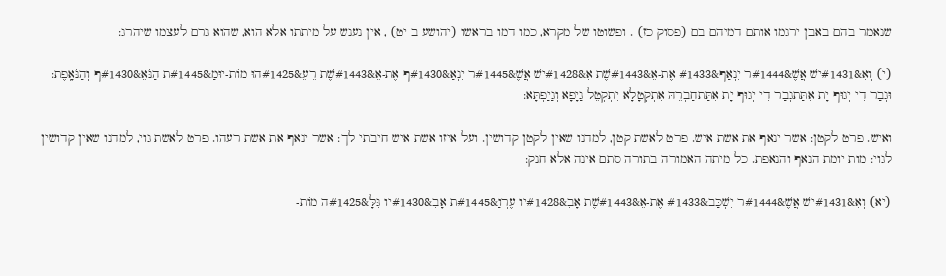שנאמר בהם באבן ירגמו אותם דמיהם בם (פסוק כז) . ופשוטו של מקרא, כמו דמו בראשו (יהושע ב יט) , אין נענש על מיתתו אלא הוא, שהוא גרם לעצמו שיהרג:

(י) וְאִ&#1431ישׁ אֲשֶׁ&#1444ר יִנְאַף&#1433 אֶת-אֵ&#1443שֶׁת אִ&#1428ישׁ אֲשֶׁ&#1445ר יִנְאַ&#1430ף אֶת-אֵ&#1443שֶׁת רֵעֵ&#1425הוּ מוֹת-יוּמַ&#1445ת הַנֹּאֵ&#1430ף וְהַנֹּאָֽפֶת: וּגְבַר דִי יְגוּף יָת אִתַּתגְבַר דִי יְגוּף יָת אִתַּתחַבְרֵהּ אִתְקְטָלָא יִתְקְטֵל גַיָפָא וְגַיַפְתָּא:

ואיש. פרט לקטן: אשר ינאף את אשת איש. פרט לאשת קטן, למדנו שאין לקטן קדושין. ועל איזו אשת איש חיבתי לך: אשר ינאף את אשת רעהו. פרט לאשת גוי, למדנו שאין קדושין לגוי: מות יומת הנאף והנאפת. כל מיתה האמורה בתורה סתם אינה אלא חנק:

(יא) וְאִ&#1431ישׁ אֲשֶׁ&#1444ר יִשְׁכַּב&#1433 אֶת-אֵ&#1443שֶׁת אָבִ&#1428יו עֶרְוַ&#1445ת אָבִ&#1430יו גִּלָּ&#1425ה מוֹת-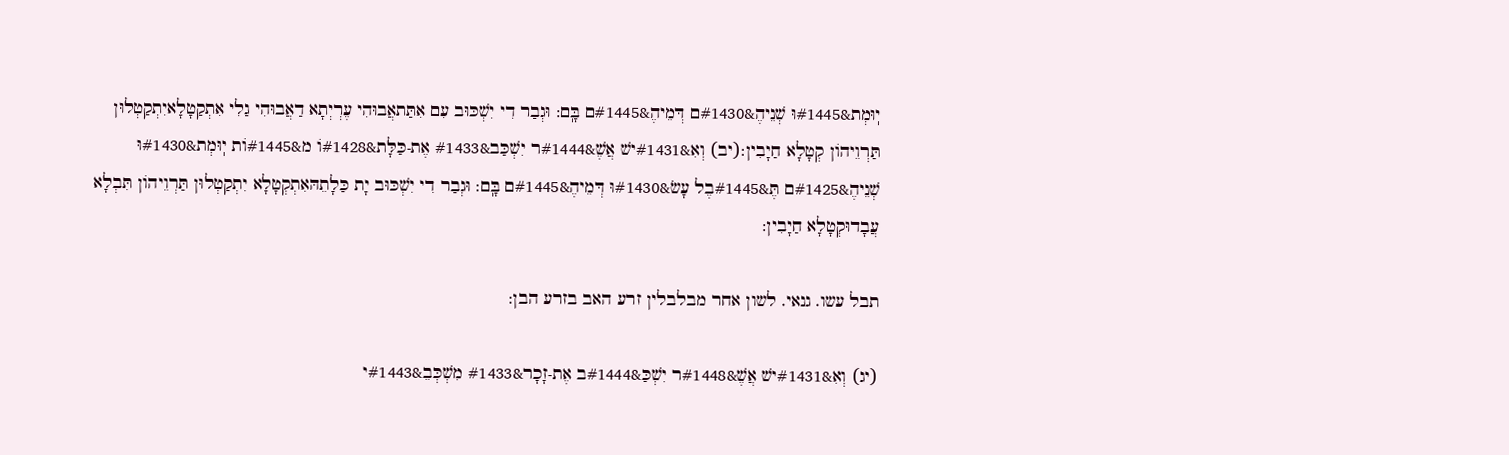יֽוּמְת&#1445וּ שְׁנֵיהֶ&#1430ם דְּמֵיהֶ&#1445ם בָּֽם: וּגְבַר דִי יִשְׁכּוּב עִם אִתַּתאֲבוּהִי עֶרְיְתָא דַאֲבוּהִי גַלִי אִתְקַטָלָאיִתְקַטְלוּן תַּרְוֵיהוֹן קְטָלָא חַיָבִין:(יב) וְאִ&#1431ישׁ אֲשֶׁ&#1444ר יִשְׁכַּב&#1433 אֶת-כַּלָּת&#1428וֹ מ&#1445וֹת יֽוּמְת&#1430וּ שְׁנֵיהֶ&#1425ם תֶּ&#1445בֶל עָשׂ&#1430וּ דְּמֵיהֶ&#1445ם בָּֽם: וּגְבַר דִי יִשְׁכּוּב יָת כַּלָתֵהּאִתְקְטָלָא יִתְקַטְלוּן תַּרְוֵיהוֹן תִּבְלָא עֲבָדוּקְטָלָא חַיָבִין:

תבל עשו. גנאי. לשון אחר מבלבלין זרע האב בזרע הבן:

(יג) וְאִ&#1431ישׁ אֲשֶׁ&#1448ר יִשְׁכַּ&#1444ב אֶת-זָכָר&#1433 מִשְׁכְּבֵ&#1443י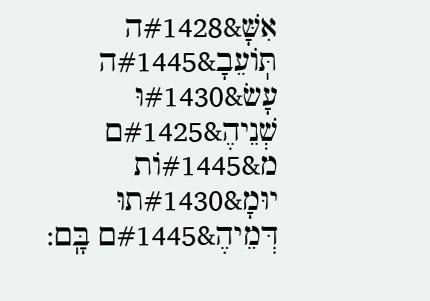אִשָּׁ&#1428ה תּֽוֹעֵבָ&#1445ה עָשׂ&#1430וּ שְׁנֵיהֶ&#1425ם מ&#1445וֹת יוּמָ&#1430תוּ דְּמֵיהֶ&#1445ם בָּֽם: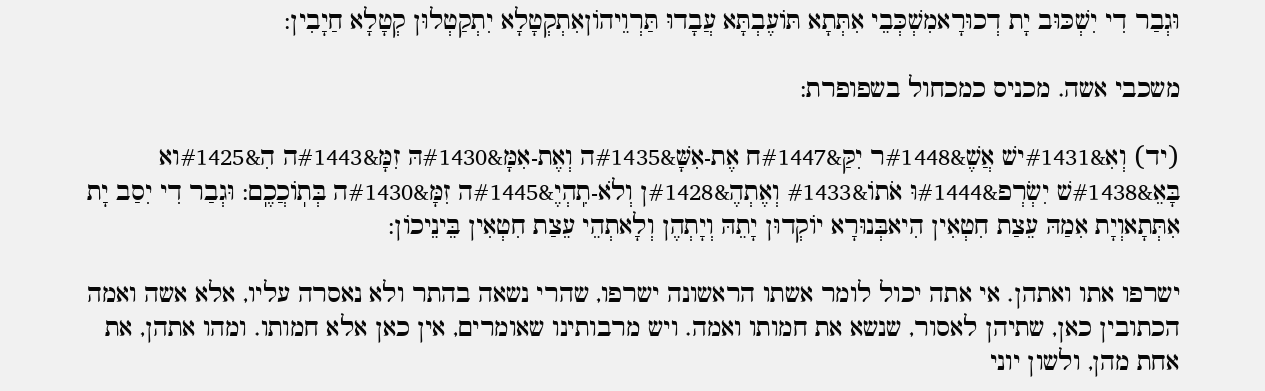וּגְבַר דִי יִשְׁכּוּב יָת דְכוּרָאמִשְׁכְּבֵי אִתְּתָא תּוֹעֶבְתָּא עֲבָדוּ תַּרְוֵיהוֹןאִתְקְטָלָא יִתְקַטְלוּן קְטָלָא חַיָבִין:

משכבי אשה. מכניס כמכחול בשפופרת:

(יד) וְאִ&#1431ישׁ אֲשֶׁ&#1448ר יִקַּ&#1447ח אֶת-אִשָּׁ&#1435ה וְאֶת-אִמָּ&#1430הּ זִמָּ&#1443ה הִ&#1425וא בָּאֵ&#1438שׁ יִשְׂרְפ&#1444וּ אֹתוֹ&#1433 וְאֶתְהֶ&#1428ן וְלֹא-תִֽהְיֶ&#1445ה זִמָּ&#1430ה בְּתֽוֹכֲכֶֽם: וּגְבַר דִי יִסַב יָת אִתְּתָאוְיָת אִמַהּ עֵצַת חִטְאִין הִיאבְּנוּרָא יוֹקְדוּן יָתֵהּ וְיָתְהֶן וְלָאתְהֵי עֵצַת חִטְאִין בֵּינֵיכוֹן:

ישרפו אתו ואתהן. אי אתה יכול לומר אשתו הראשונה ישרפו, שהרי נשאה בהתר ולא נאסרה עליו, אלא אשה ואמה הכתובין כאן, שתיהן לאסור, שנשא את חמותו ואמה. ויש מרבותינו שאומרים, אין כאן אלא חמותו. ומהו אתהן, את אחת מהן, ולשון יוני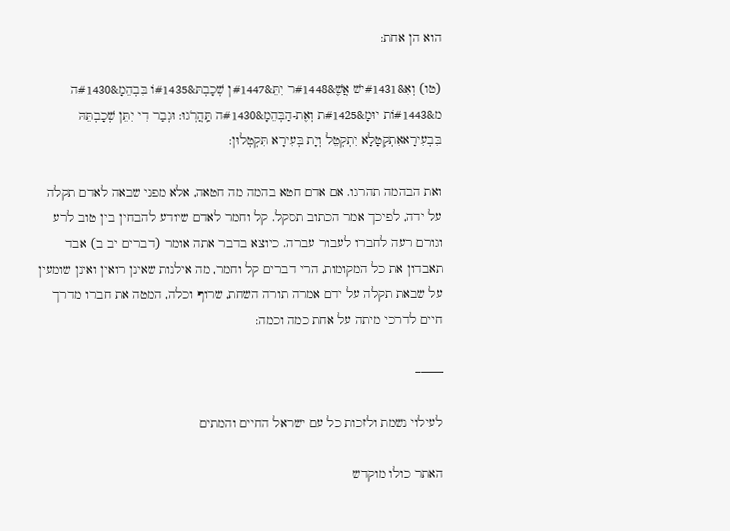הוא הן אחת:

(טו) וְאִ&#1431ישׁ אֲשֶׁ&#1448ר יִתֵּ&#1447ן שְׁכָבְתּ&#1435וֹ בִּבְהֵמָ&#1430ה מ&#1443וֹת יוּמָ&#1425ת וְאֶת-הַבְּהֵמָ&#1430ה תַּֽהֲרֹֽגוּ: וּגְבַר דִי יִתֵּן שְׁכָבְתֵּהּ בִּבְעִירָאאִתְקְטָלָא יִתְקְטֵל וְיָת בְּעִירָא תִּקְטְלוּן:

ואת הבהמה תהרגו. אם אדם חטא בהמה מה חטאה, אלא מפני שבאה לאדם תקלה על ידה, לפיכך אמר הכתוב תסקל. קל וחמר לאדם שיודע להבחין בין טוב לרע וגורם רעה לחברו לעבור עברה. כיוצא בדבר אתה אומר (דברים יב ב) אבד תאבדון את כל המקומות, הרי דברים קל וחמר, מה אילנות שאינן רואין ואינן שומעין על שבאת תקלה על ידם אמרה תורה השחת, שרוף וכלה, המטה את חברו מדרך חיים לדרכי מיתה על אחת כמה וכמה:

——–

לעילוי נשמת ולזכות כל עם ישראל החיים והמתים

האתר כולו מוקדש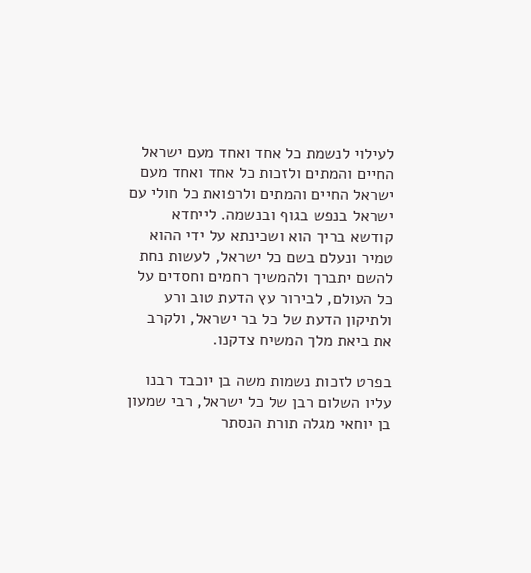לעילוי לנשמת כל אחד ואחד מעם ישראל החיים והמתים ולזכות כל אחד ואחד מעם ישראל החיים והמתים ולרפואת כל חולי עם ישראל בנפש בגוף ובנשמה. לייחדא קודשא בריך הוא ושכינתא על ידי ההוא טמיר ונעלם בשם כל ישראל, לעשות נחת להשם יתברך ולהמשיך רחמים וחסדים על כל העולם, לבירור עץ הדעת טוב ורע ולתיקון הדעת של כל בר ישראל, ולקרב את ביאת מלך המשיח צדקנו.

בפרט לזכות נשמות משה בן יוכבד רבנו עליו השלום רבן של כל ישראל, רבי שמעון בן יוחאי מגלה תורת הנסתר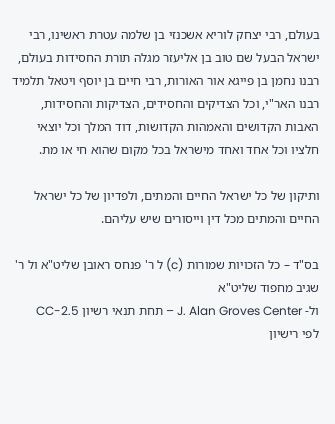בעולם, רבי יצחק לוריא אשכנזי בן שלמה עטרת ראשינו, רבי ישראל הבעל שם טוב בן אליעזר מגלה תורת החסידות בעולם, רבנו נחמן בן פייגא אור האורות, רבי חיים בן יוסף ויטאל תלמיד רבנו האר"י, וכל הצדיקים והחסידים, הצדיקות והחסידות, האבות הקדושים והאמהות הקדושות, דוד המלך וכל יוצאי חלציו וכל אחד ואחד מישראל בכל מקום שהוא חי או מת.

ותיקון של כל ישראל החיים והמתים, ולפדיון של כל ישראל החיים והמתים מכל דין וייסורים שיש עליהם.

בס"ד – כל הזכויות שמורות (c) ל ר' פנחס ראובן שליט"א ול ר' שגיב מחפוד שליט"א
ול- J. Alan Groves Center – תחת תנאי רשיון CC-2.5
לפי רישיון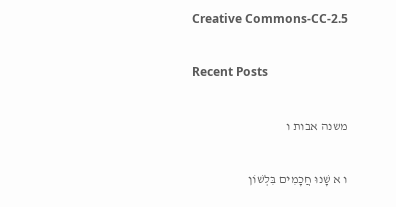Creative Commons-CC-2.5

Recent Posts

משנה אבות ו

ו א שָׁנוּ חֲכָמִים בִּלְשׁוֹן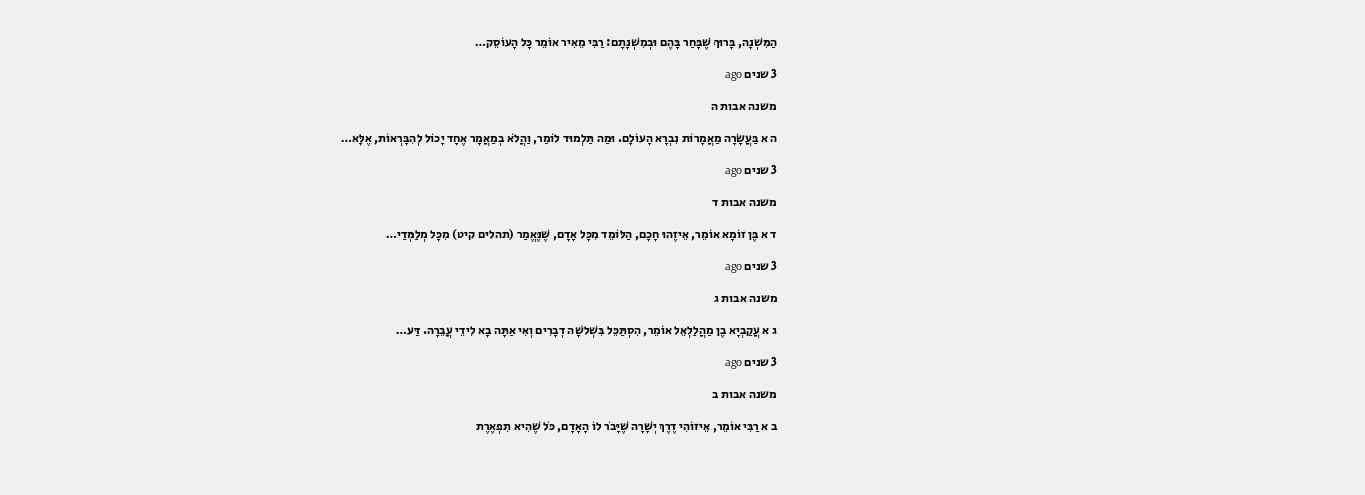הַמִּשְׁנָה, בָּרוּךְ שֶׁבָּחַר בָּהֶם וּבְמִשְׁנָתָם: רַבִּי מֵאִיר אוֹמֵר כָּל הָעוֹסֵק…

3 שנים ago

משנה אבות ה

ה א בַּעֲשָׂרָה מַאֲמָרוֹת נִבְרָא הָעוֹלָם. וּמַה תַּלְמוּד לוֹמַר, וַהֲלֹא בְמַאֲמָר אֶחָד יָכוֹל לְהִבָּרְאוֹת, אֶלָּא…

3 שנים ago

משנה אבות ד

ד א בֶּן זוֹמָא אוֹמֵר, אֵיזֶהוּ חָכָם, הַלּוֹמֵד מִכָּל אָדָם, שֶׁנֶּאֱמַר (תהלים קיט) מִכָּל מְלַמְּדַי…

3 שנים ago

משנה אבות ג

ג א עֲקַבְיָא בֶן מַהֲלַלְאֵל אוֹמֵר, הִסְתַּכֵּל בִּשְׁלשָׁה דְבָרִים וְאִי אַתָּה בָא לִידֵי עֲבֵרָה. דַּע…

3 שנים ago

משנה אבות ב

ב א רַבִּי אוֹמֵר, אֵיזוֹהִי דֶרֶךְ יְשָׁרָה שֶׁיָּבֹר לוֹ הָאָדָם, כֹּל שֶׁהִיא תִפְאֶרֶת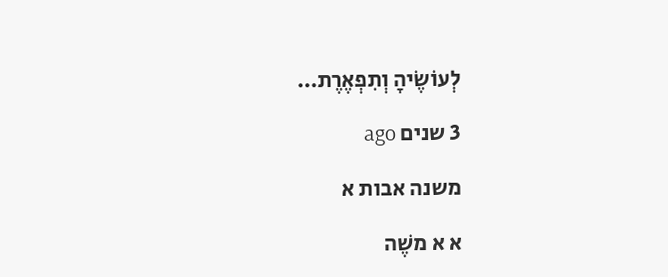לְעוֹשֶׂיהָ וְתִפְאֶרֶת…

3 שנים ago

משנה אבות א

א א משֶׁה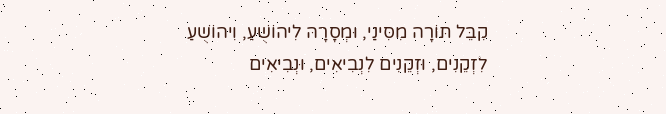קִבֵּל תּוֹרָה מִסִּינַי, וּמְסָרָהּ לִיהוֹשֻׁעַ, וִיהוֹשֻׁעַ לִזְקֵנִים, וּזְקֵנִים לִנְבִיאִים, וּנְבִיאִים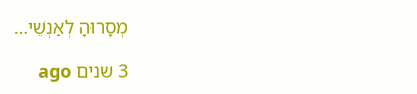מְסָרוּהָ לְאַנְשֵׁי…

3 שנים ago